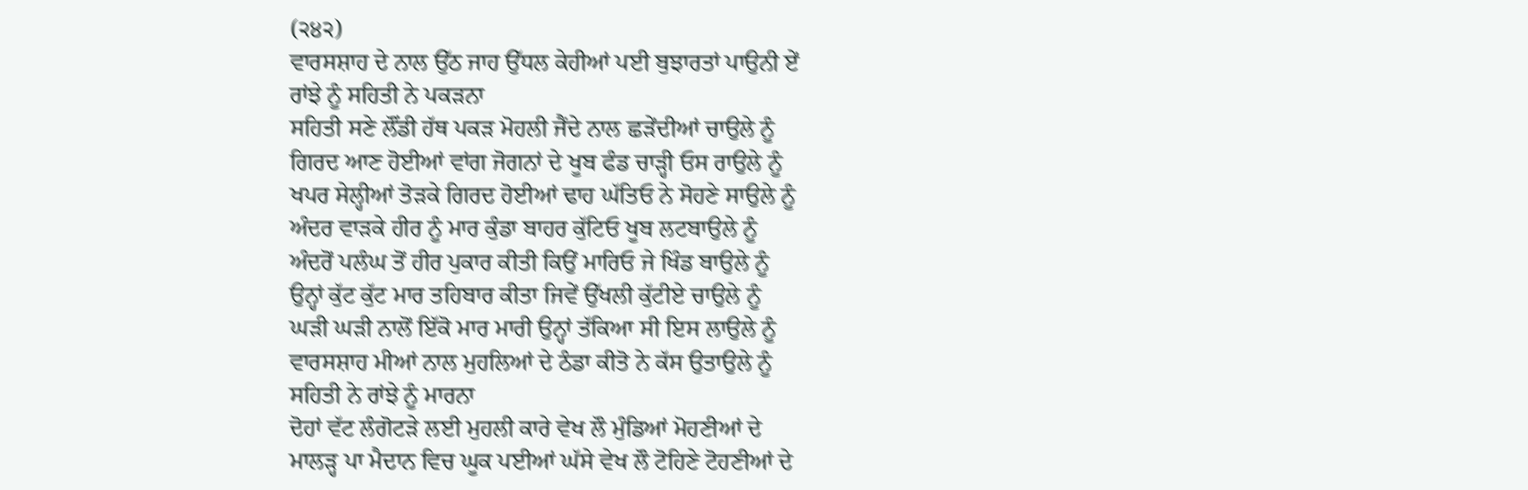(੨੪੨)
ਵਾਰਸਸ਼ਾਹ ਦੇ ਨਾਲ ਉੱਠ ਜਾਹ ਉੱਧਲ ਕੇਹੀਆਂ ਪਈ ਬੁਝਾਰਤਾਂ ਪਾਉਨੀ ਏਂ
ਰਾਂਝੇ ਨੂੰ ਸਹਿਤੀ ਨੇ ਪਕੜਨਾ
ਸਹਿਤੀ ਸਣੇ ਲੌਂਡੀ ਹੱਥ ਪਕੜ ਮੋਹਲੀ ਜੈਂਦੇ ਨਾਲ ਛੜੇਂਦੀਆਂ ਚਾਉਲੇ ਨੂੰ
ਗਿਰਦ ਆਣ ਹੋਈਆਂ ਵਾਂਗ ਜੋਗਨਾਂ ਦੇ ਖੂਬ ਫੰਡ ਚਾੜ੍ਹੀ ਓਸ ਰਾਉਲੇ ਨੂੰ
ਖਪਰ ਸੇਲ੍ਹੀਆਂ ਤੋੜਕੇ ਗਿਰਦ ਹੋਈਆਂ ਢਾਹ ਘੱਤਿਓ ਨੇ ਸੋਹਣੇ ਸਾਉਲੇ ਨੂੰ
ਅੰਦਰ ਵਾੜਕੇ ਹੀਰ ਨੂੰ ਮਾਰ ਕੁੰਡਾ ਬਾਹਰ ਕੁੱਟਿਓ ਖੂਬ ਲਟਬਾਉਲੇ ਨੂੰ
ਅੰਦਰੋਂ ਪਲੰਘ ਤੋਂ ਹੀਰ ਪੁਕਾਰ ਕੀਤੀ ਕਿਉਂ ਮਾਰਿਓ ਜੇ ਖਿੰਡ ਬਾਉਲੇ ਨੂੰ
ਉਨ੍ਹਾਂ ਕੁੱਟ ਕੁੱਟ ਮਾਰ ਤਹਿਬਾਰ ਕੀਤਾ ਜਿਵੇਂ ਉੱਖਲੀ ਕੁੱਟੀਏ ਚਾਉਲੇ ਨੂੰ
ਘੜੀ ਘੜੀ ਨਾਲੋਂ ਇੱਕੋ ਮਾਰ ਮਾਰੀ ਉਨ੍ਹਾਂ ਤੱਕਿਆ ਸੀ ਇਸ ਲਾਉਲੇ ਨੂੰ
ਵਾਰਸਸ਼ਾਹ ਮੀਆਂ ਨਾਲ ਮੁਹਲਿਆਂ ਦੇ ਠੰਡਾ ਕੀਤੋ ਨੇ ਕੱਸ ਉਤਾਉਲੇ ਨੂੰ
ਸਹਿਤੀ ਨੇ ਰਾਂਝੇ ਨੂੰ ਮਾਰਨਾ
ਦੋਹਾਂ ਵੱਟ ਲੰਗੋਟੜੇ ਲਈ ਮੁਹਲੀ ਕਾਰੇ ਵੇਖ ਲੌ ਮੁੰਡਿਆਂ ਮੋਹਣੀਆਂ ਦੇ
ਮਾਲੜ੍ਹ ਪਾ ਮੈਦਾਨ ਵਿਚ ਘੂਕ ਪਈਆਂ ਘੱਸੇ ਵੇਖ ਲੌ ਟੋਹਿਣੇ ਟੋਹਣੀਆਂ ਦੇ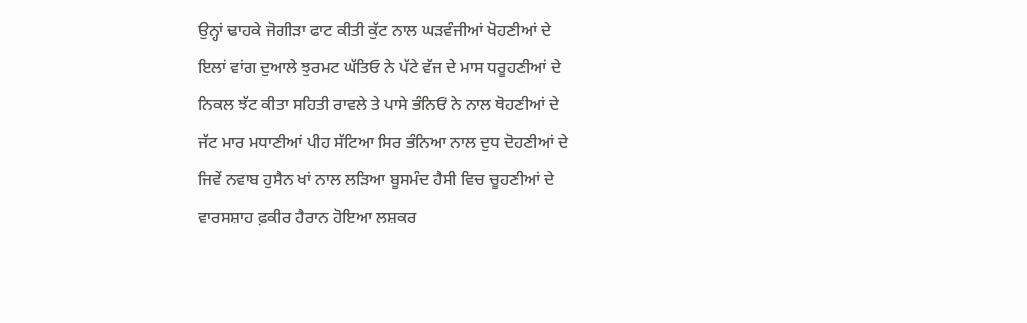ਉਨ੍ਹਾਂ ਢਾਹਕੇ ਜੋਗੀੜਾ ਫਾਟ ਕੀਤੀ ਕੁੱਟ ਨਾਲ ਘੜਵੰਜੀਆਂ ਖੋਹਣੀਆਂ ਦੇ
ਇਲਾਂ ਵਾਂਗ ਦੁਆਲੇ ਝੁਰਮਟ ਘੱਤਿਓ ਨੇ ਪੱਟੇ ਵੱਜ ਦੇ ਮਾਸ ਧਰੂਹਣੀਆਂ ਦੇ
ਨਿਕਲ ਝੱਟ ਕੀਤਾ ਸਹਿਤੀ ਰਾਵਲੇ ਤੇ ਪਾਸੇ ਭੰਨਿਓਂ ਨੇ ਨਾਲ ਥੋਹਣੀਆਂ ਦੇ
ਜੱਟ ਮਾਰ ਮਧਾਣੀਆਂ ਪੀਹ ਸੱਟਿਆ ਸਿਰ ਭੰਨਿਆ ਨਾਲ ਦੁਧ ਦੋਹਣੀਆਂ ਦੇ
ਜਿਵੇਂ ਨਵਾਬ ਹੁਸੈਨ ਖਾਂ ਨਾਲ ਲੜਿਆ ਬੂਸਮੰਦ ਹੈਸੀ ਵਿਚ ਚੂਹਣੀਆਂ ਦੇ
ਵਾਰਸਸ਼ਾਹ ਫ਼ਕੀਰ ਹੈਰਾਨ ਹੋਇਆ ਲਸ਼ਕਰ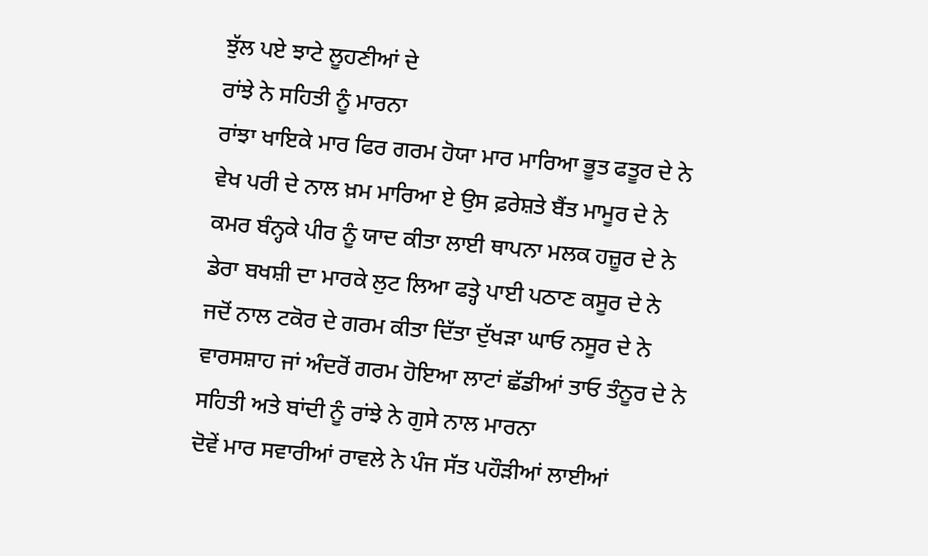ਝੁੱਲ ਪਏ ਝਾਟੇ ਲੂਹਣੀਆਂ ਦੇ
ਰਾਂਝੇ ਨੇ ਸਹਿਤੀ ਨੂੰ ਮਾਰਨਾ
ਰਾਂਝਾ ਖਾਇਕੇ ਮਾਰ ਫਿਰ ਗਰਮ ਹੋਯਾ ਮਾਰ ਮਾਰਿਆ ਭੂਤ ਫਤੂਰ ਦੇ ਨੇ
ਵੇਖ ਪਰੀ ਦੇ ਨਾਲ ਖ਼ਮ ਮਾਰਿਆ ਏ ਉਸ ਫ਼ਰੇਸ਼ਤੇ ਬੈਂਤ ਮਾਮੂਰ ਦੇ ਨੇ
ਕਮਰ ਬੰਨ੍ਹਕੇ ਪੀਰ ਨੂੰ ਯਾਦ ਕੀਤਾ ਲਾਈ ਥਾਪਨਾ ਮਲਕ ਹਜ਼ੂਰ ਦੇ ਨੇ
ਡੇਰਾ ਬਖਸ਼ੀ ਦਾ ਮਾਰਕੇ ਲੁਟ ਲਿਆ ਫਤ੍ਹੇ ਪਾਈ ਪਠਾਣ ਕਸੂਰ ਦੇ ਨੇ
ਜਦੋਂ ਨਾਲ ਟਕੋਰ ਦੇ ਗਰਮ ਕੀਤਾ ਦਿੱਤਾ ਦੁੱਖੜਾ ਘਾਓ ਨਸੂਰ ਦੇ ਨੇ
ਵਾਰਸਸ਼ਾਹ ਜਾਂ ਅੰਦਰੋਂ ਗਰਮ ਹੋਇਆ ਲਾਟਾਂ ਛੱਡੀਆਂ ਤਾਓ ਤੰਨੂਰ ਦੇ ਨੇ
ਸਹਿਤੀ ਅਤੇ ਬਾਂਦੀ ਨੂੰ ਰਾਂਝੇ ਨੇ ਗੁਸੇ ਨਾਲ ਮਾਰਨਾ
ਦੋਵੇਂ ਮਾਰ ਸਵਾਰੀਆਂ ਰਾਵਲੇ ਨੇ ਪੰਜ ਸੱਤ ਪਹੌੜੀਆਂ ਲਾਈਆਂ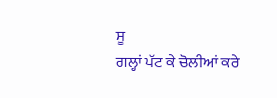ਸੂ
ਗਲ੍ਹਾਂ ਪੱਟ ਕੇ ਚੋਲੀਆਂ ਕਰੇ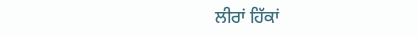ਲੀਰਾਂ ਹਿੱਕਾਂ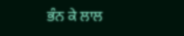ਭੰਨ ਕੇ ਲਾਲ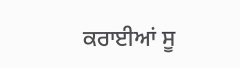ਕਰਾਈਆਂ ਸੂ